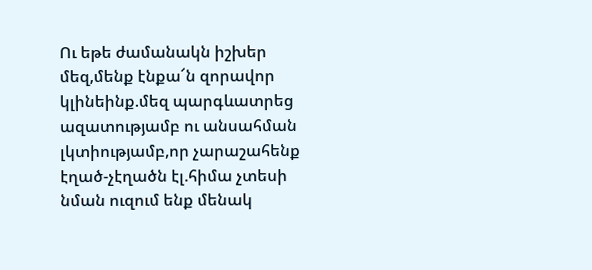Ու եթե ժամանակն իշխեր մեզ,մենք էնքա՜ն զորավոր կլինեինք.մեզ պարգևատրեց ազատությամբ ու անսահման լկտիությամբ,որ չարաշահենք էղած-չէղածն էլ.հիմա չտեսի նման ուզում ենք մենակ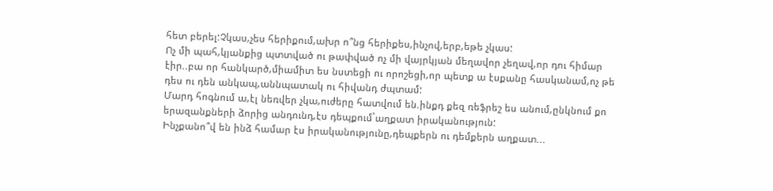հետ բերել:Չկաս,չես հերիքում,ախր ո՞նց հերիքես,ինչով,երբ,եթե չկաս:
Ոչ մի պահ,կյանքից պտտված ու թափված ոչ մի վայրկյան մեղավոր չեղավ,որ դու հիմար էիր..բա որ հանկարծ,միամիտ ես նստեցի ու որոշեցի,որ պետք ա էսքանը հասկանամ,ոչ թե դես ու դեն անկապ,աննպատակ ու հիվանդ ժպտամ:
Մարդ հոգնում ա,էլ նեռվեր չկա,ուժերը հատվում են.ինքդ քեզ ռեֆրեշ ես անում,ընկնում քո երազանքների ձորից անդունդ,էս դեպքում`աղքատ իրականություն:
Ինչքանո՞վ են ինձ համար էս իրականությունը,դեպքերն ու դեմքերն աղքատ...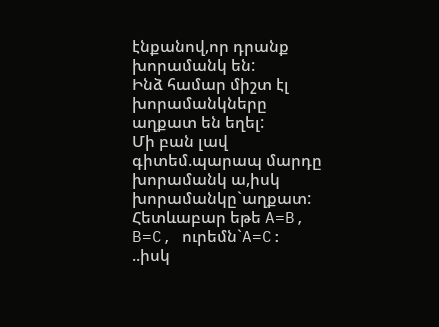էնքանով,որ դրանք խորամանկ են:
Ինձ համար միշտ էլ խորամանկները աղքատ են եղել:
Մի բան լավ գիտեմ.պարապ մարդը խորամանկ ա,իսկ խորամանկը`աղքատ:
Հետևաբար եթե A=B, B=C, ուրեմն`A=C:
..իսկ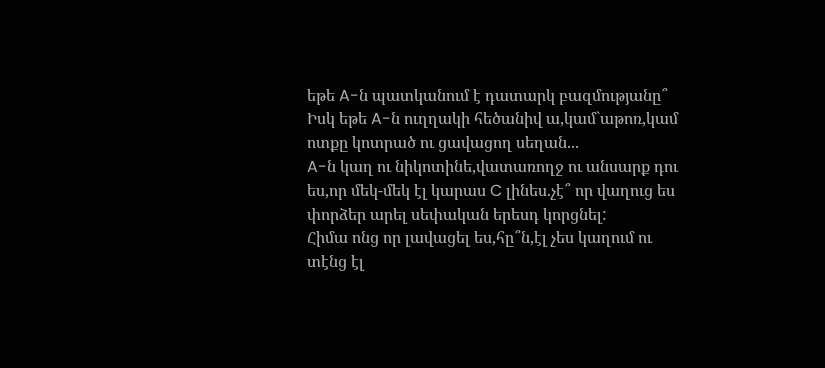եթե A-ն պատկանում է դատարկ բազմությանը՞
Իսկ եթե A-ն ուղղակի հեծանիվ ա,կամ`աթոռ,կամ ոտքը կոտրած ու ցավացող սեղան...
A-ն կաղ ու նիկոտինե,վատառողջ ու անսարք դու ես,որ մեկ-մեկ էլ կարաս C լինես.չէ՞ որ վաղուց ես փորձեր արել սեփական երեսդ կորցնել:
Հիմա ոնց որ լավացել ես,հը՞ն,էլ չես կաղում ու տէնց էլ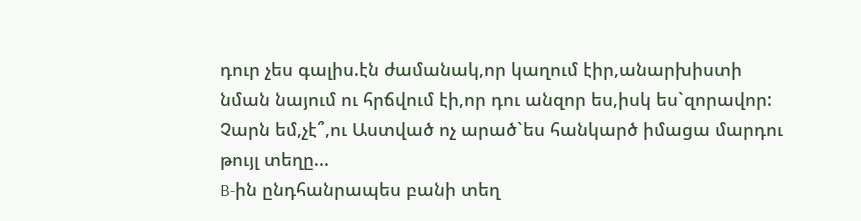դուր չես գալիս.էն ժամանակ,որ կաղում էիր,անարխիստի նման նայում ու հրճվում էի,որ դու անզոր ես,իսկ ես`զորավոր:
Չարն եմ,չէ՞,ու Աստված ոչ արած`ես հանկարծ իմացա մարդու թույլ տեղը...
B-ին ընդհանրապես բանի տեղ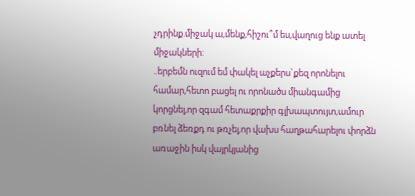չդրինք.միջակ ա,մենք,հիշու՞մ ես,վաղուց ենք ատել միջակների:
..երբեմն ուզում եմ փակել աչքերս`քեզ որոնելու համար,հետո բացել ու որոնածս միանգամից կորցնել,որ զգամ հետաքրքիր գլխապտույտ,ամուր բռնել ձեռքդ ու թռչել,որ վախս հաղթահարելու փորձն առաջին իսկ վայրկյանից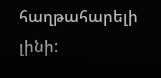հաղթահարելի լինի: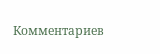Комментариев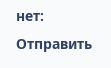нет:
Отправить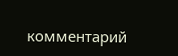комментарий